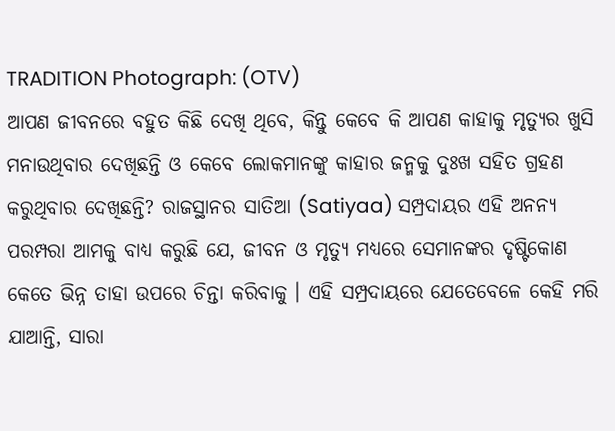TRADITION Photograph: (OTV)
ଆପଣ ଜୀବନରେ ବହୁତ କିଛି ଦେଖି ଥିବେ, କିନ୍ତୁ କେବେ କି ଆପଣ କାହାକୁ ମୃତ୍ୟୁର ଖୁସି ମନାଉଥିବାର ଦେଖିଛନ୍ତି ଓ କେବେ ଲୋକମାନଙ୍କୁ କାହାର ଜନ୍ମକୁ ଦୁଃଖ ସହିତ ଗ୍ରହଣ କରୁଥିବାର ଦେଖିଛନ୍ତି? ରାଜସ୍ଥାନର ସାତିଆ (Satiyaa) ସମ୍ପ୍ରଦାୟର ଏହି ଅନନ୍ୟ ପରମ୍ପରା ଆମକୁ ବାଧ୍ୟ କରୁଛି ଯେ, ଜୀବନ ଓ ମୃତ୍ୟୁ ମଧ୍ୟରେ ସେମାନଙ୍କର ଦୃଷ୍ଟିକୋଣ କେତେ ଭିନ୍ନ ତାହା ଉପରେ ଚିନ୍ତା କରିବାକୁ । ଏହି ସମ୍ପ୍ରଦାୟରେ ଯେତେବେଳେ କେହି ମରି ଯାଆନ୍ତି, ସାରା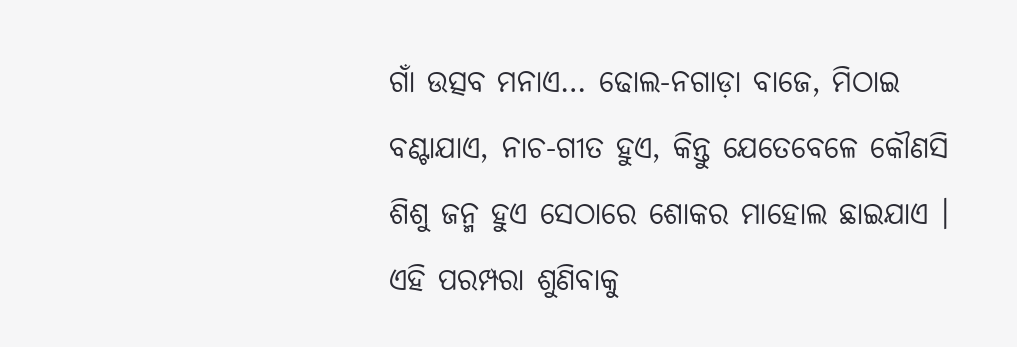ଗାଁ ଉତ୍ସବ ମନାଏ… ଢୋଲ-ନଗାଡ଼ା ବାଜେ, ମିଠାଇ ବଣ୍ଟାଯାଏ, ନାଚ-ଗୀତ ହୁଏ, କିନ୍ତୁ ଯେତେବେଳେ କୌଣସି ଶିଶୁ ଜନ୍ମ ହୁଏ ସେଠାରେ ଶୋକର ମାହୋଲ ଛାଇଯାଏ । ଏହି ପରମ୍ପରା ଶୁଣିବାକୁ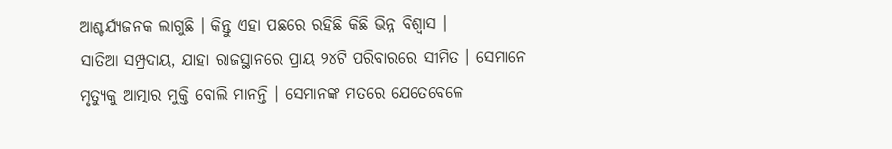ଆଶ୍ଚର୍ଯ୍ୟଜନକ ଲାଗୁଛି । କିନ୍ତୁ ଏହା ପଛରେ ରହିଛି କିଛି ଭିନ୍ନ ବିଶ୍ବାସ ।
ସାତିଆ ସମ୍ପ୍ରଦାୟ, ଯାହା ରାଜସ୍ଥାନରେ ପ୍ରାୟ ୨୪ଟି ପରିବାରରେ ସୀମିତ । ସେମାନେ ମୃତ୍ୟୁକୁ ଆତ୍ମାର ମୁକ୍ତି ବୋଲି ମାନନ୍ତି । ସେମାନଙ୍କ ମତରେ ଯେତେବେଳେ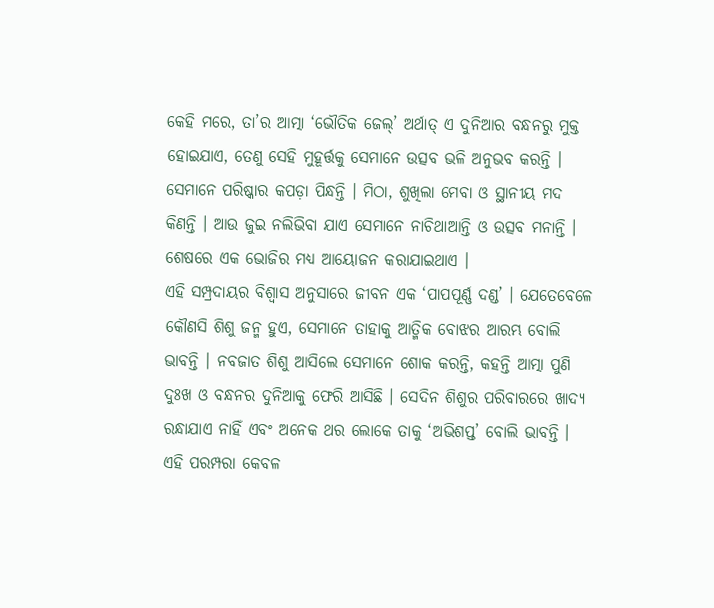କେହି ମରେ, ତା’ର ଆତ୍ମା ‘ଭୌତିକ ଜେଲ୍’ ଅର୍ଥାତ୍ ଏ ଦୁନିଆର ବନ୍ଧନରୁ ମୁକ୍ତ ହୋଇଯାଏ, ତେଣୁ ସେହି ମୁହୂର୍ତ୍ତକୁ ସେମାନେ ଉତ୍ସବ ଭଳି ଅନୁଭବ କରନ୍ତି । ସେମାନେ ପରିଷ୍କାର କପଡ଼ା ପିନ୍ଧନ୍ତି । ମିଠା, ଶୁଖିଲା ମେବା ଓ ସ୍ଥାନୀୟ ମଦ କିଣନ୍ତି । ଆଉ ଜୁଇ ନଲିଭିବା ଯାଏ ସେମାନେ ନାଚିଥାଆନ୍ତି ଓ ଉତ୍ସବ ମନାନ୍ତି । ଶେଷରେ ଏକ ଭୋଜିର ମଧ୍ୟ ଆୟୋଜନ କରାଯାଇଥାଏ ।
ଏହି ସମ୍ପ୍ରଦାୟର ବିଶ୍ୱାସ ଅନୁସାରେ ଜୀବନ ଏକ ‘ପାପପୂର୍ଣ୍ଣ ଦଣ୍ଡ’ । ଯେତେବେଳେ କୌଣସି ଶିଶୁ ଜନ୍ମ ହୁଏ, ସେମାନେ ତାହାକୁ ଆତ୍ମିକ ବୋଝର ଆରମ୍ଭ ବୋଲି ଭାବନ୍ତି । ନବଜାତ ଶିଶୁ ଆସିଲେ ସେମାନେ ଶୋକ କରନ୍ତି, କହନ୍ତି ଆତ୍ମା ପୁଣି ଦୁଃଖ ଓ ବନ୍ଧନର ଦୁନିଆକୁ ଫେରି ଆସିଛି । ସେଦିନ ଶିଶୁର ପରିବାରରେ ଖାଦ୍ୟ ରନ୍ଧାଯାଏ ନାହିଁ ଏବଂ ଅନେକ ଥର ଲୋକେ ତାକୁ ‘ଅଭିଶପ୍ତ’ ବୋଲି ଭାବନ୍ତି ।
ଏହି ପରମ୍ପରା କେବଳ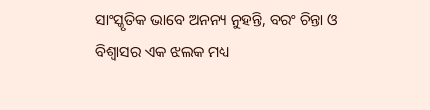ସାଂସ୍କୃତିକ ଭାବେ ଅନନ୍ୟ ନୁହନ୍ତି, ବରଂ ଚିନ୍ତା ଓ ବିଶ୍ୱାସର ଏକ ଝଲକ ମଧ୍ୟ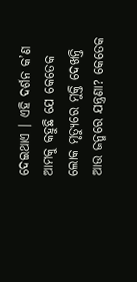ଦେଇଥାଏ । ଏହି ଦର୍ଶନ କ’ଣ ଆମକୁ କହୁଛି ଯେ କେତେକ ଲୋକ ମୃତ୍ୟୁରେ ମୁକ୍ତି ଦେଖନ୍ତି ଆଉ ଜନ୍ମରେ ଯନ୍ତ୍ରଣା? କେତେକ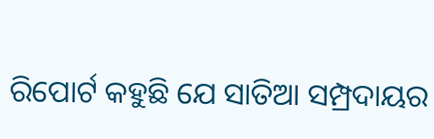ରିପୋର୍ଟ କହୁଛି ଯେ ସାତିଆ ସମ୍ପ୍ରଦାୟର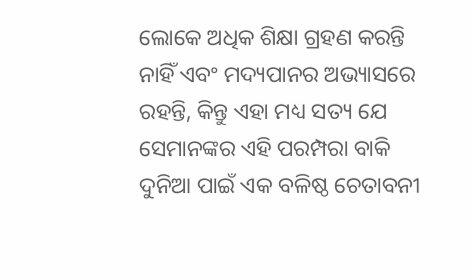ଲୋକେ ଅଧିକ ଶିକ୍ଷା ଗ୍ରହଣ କରନ୍ତି ନାହିଁ ଏବଂ ମଦ୍ୟପାନର ଅଭ୍ୟାସରେ ରହନ୍ତି, କିନ୍ତୁ ଏହା ମଧ୍ୟ ସତ୍ୟ ଯେ ସେମାନଙ୍କର ଏହି ପରମ୍ପରା ବାକି ଦୁନିଆ ପାଇଁ ଏକ ବଳିଷ୍ଠ ଚେତାବନୀ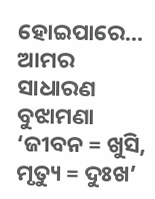ହୋଇପାରେ… ଆମର ସାଧାରଣ ବୁଝାମଣା ‘ଜୀବନ = ଖୁସି, ମୃତ୍ୟୁ = ଦୁଃଖ’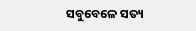ସବୁବେଳେ ସତ୍ୟ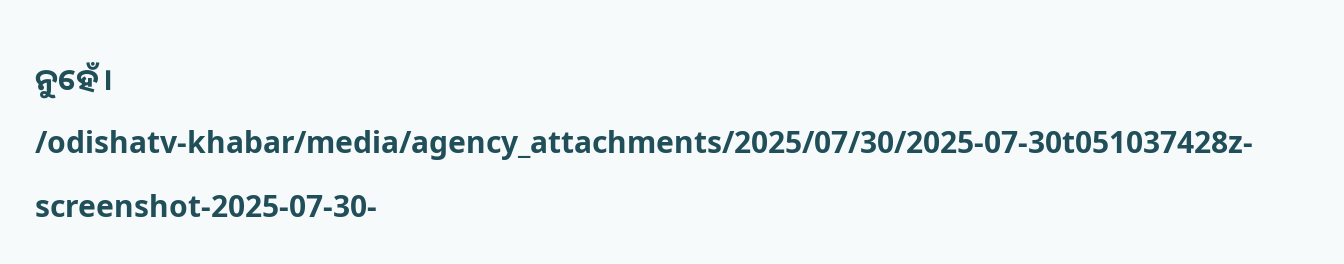ନୁହେଁ।
/odishatv-khabar/media/agency_attachments/2025/07/30/2025-07-30t051037428z-screenshot-2025-07-30-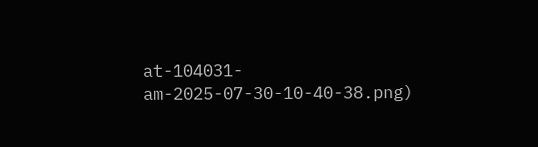at-104031-am-2025-07-30-10-40-38.png)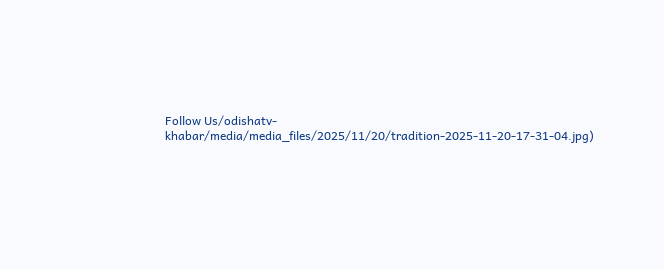Follow Us/odishatv-khabar/media/media_files/2025/11/20/tradition-2025-11-20-17-31-04.jpg)